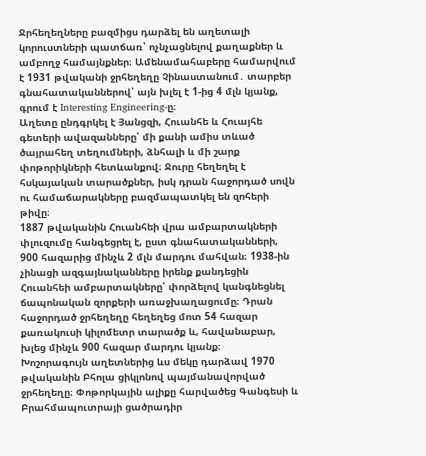Ջրհեղեղները բազմիցս դարձել են աղետալի կորուստների պատճառ՝ ոչնչացնելով քաղաքներ և ամբողջ համայնքներ։ Ամենամահաբերը համարվում է 1931 թվականի ջրհեղեղը Չինաստանում․ տարբեր գնահատականներով՝ այն խլել է 1-ից 4 մլն կյանք, գրում է Interesting Engineering-ը։
Աղետը ընդգրկել է Յանցզի, Հուանհե և Հուայհե գետերի ավազանները՝ մի քանի ամիս տևած ծայրահեղ տեղումների, ձնհալի և մի շարք փոթորիկների հետևանքով։ Ջուրը հեղեղել է հսկայական տարածքներ, իսկ դրան հաջորդած սովն ու համաճարակները բազմապատկել են զոհերի թիվը։
1887 թվականին Հուանհեի վրա ամբարտակների փլուզումը հանգեցրել է, ըստ գնահատականների, 900 հազարից մինչև 2 մլն մարդու մահվան։ 1938-ին չինացի ազգայնականները իրենք քանդեցին Հուանհեի ամբարտակները՝ փորձելով կանգնեցնել ճապոնական զորքերի առաջխաղացումը։ Դրան հաջորդած ջրհեղեղը հեղեղեց մոտ 54 հազար քառակուսի կիլոմետր տարածք և, հավանաբար, խլեց մինչև 900 հազար մարդու կյանք։
Խոշորագույն աղետներից ևս մեկը դարձավ 1970 թվականին Բհոլա ցիկլոնով պայմանավորված ջրհեղեղը։ Փոթորկային ալիքը հարվածեց Գանգեսի և Բրահմապուտրայի ցածրադիր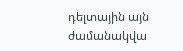դելտային այն ժամանակվա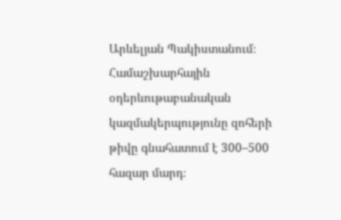Արևելյան Պակիստանում։ Համաշխարհային օդերևութաբանական կազմակերպությունը զոհերի թիվը գնահատում է 300–500 հազար մարդ։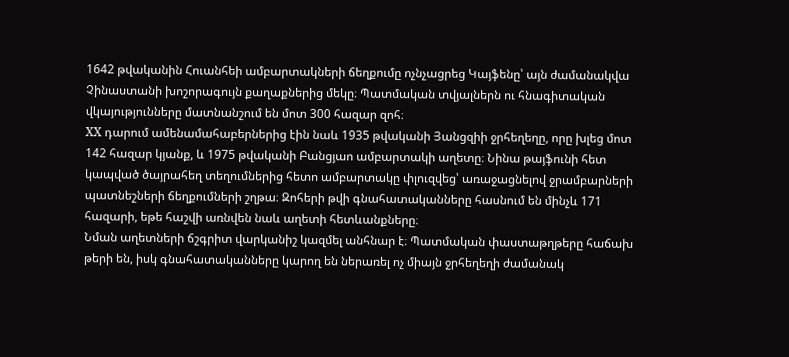1642 թվականին Հուանհեի ամբարտակների ճեղքումը ոչնչացրեց Կայֆենը՝ այն ժամանակվա Չինաստանի խոշորագույն քաղաքներից մեկը։ Պատմական տվյալներն ու հնագիտական վկայությունները մատնանշում են մոտ 300 հազար զոհ։
XX դարում ամենամահաբերներից էին նաև 1935 թվականի Յանցզիի ջրհեղեղը, որը խլեց մոտ 142 հազար կյանք, և 1975 թվականի Բանցյաո ամբարտակի աղետը։ Նինա թայֆունի հետ կապված ծայրահեղ տեղումներից հետո ամբարտակը փլուզվեց՝ առաջացնելով ջրամբարների պատնեշների ճեղքումների շղթա։ Զոհերի թվի գնահատականները հասնում են մինչև 171 հազարի, եթե հաշվի առնվեն նաև աղետի հետևանքները։
Նման աղետների ճշգրիտ վարկանիշ կազմել անհնար է։ Պատմական փաստաթղթերը հաճախ թերի են, իսկ գնահատականները կարող են ներառել ոչ միայն ջրհեղեղի ժամանակ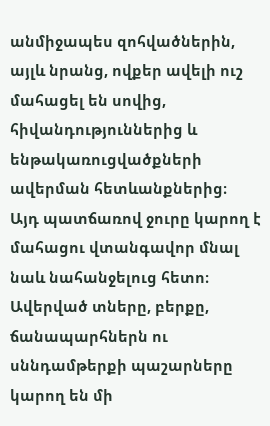անմիջապես զոհվածներին, այլև նրանց, ովքեր ավելի ուշ մահացել են սովից, հիվանդություններից և ենթակառուցվածքների ավերման հետևանքներից։
Այդ պատճառով ջուրը կարող է մահացու վտանգավոր մնալ նաև նահանջելուց հետո։ Ավերված տները, բերքը, ճանապարհներն ու սննդամթերքի պաշարները կարող են մի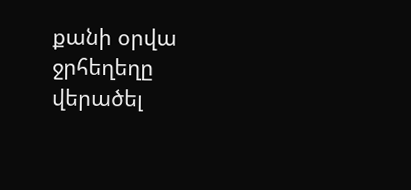քանի օրվա ջրհեղեղը վերածել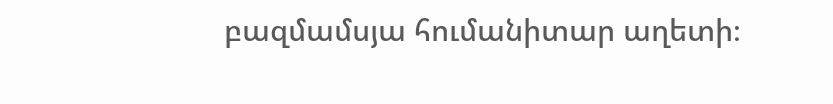բազմամսյա հումանիտար աղետի։